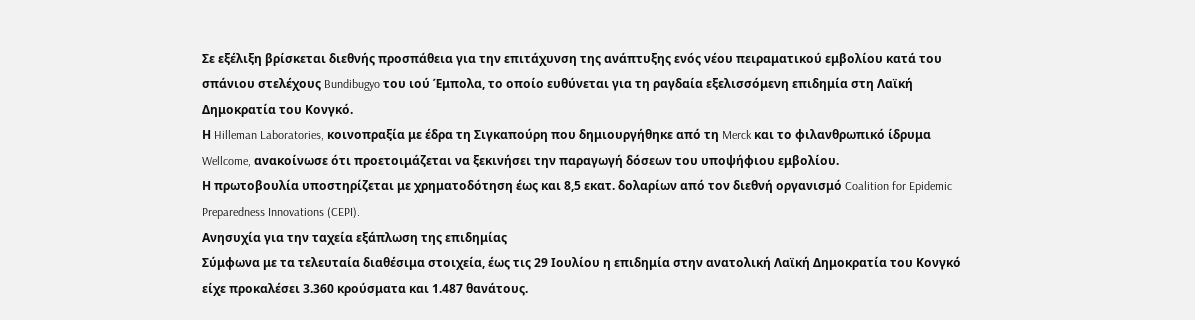Σε εξέλιξη βρίσκεται διεθνής προσπάθεια για την επιτάχυνση της ανάπτυξης ενός νέου πειραματικού εμβολίου κατά του σπάνιου στελέχους Bundibugyo του ιού Έμπολα, το οποίο ευθύνεται για τη ραγδαία εξελισσόμενη επιδημία στη Λαϊκή Δημοκρατία του Κονγκό.
Η Hilleman Laboratories, κοινοπραξία με έδρα τη Σιγκαπούρη που δημιουργήθηκε από τη Merck και το φιλανθρωπικό ίδρυμα Wellcome, ανακοίνωσε ότι προετοιμάζεται να ξεκινήσει την παραγωγή δόσεων του υποψήφιου εμβολίου.
Η πρωτοβουλία υποστηρίζεται με χρηματοδότηση έως και 8,5 εκατ. δολαρίων από τον διεθνή οργανισμό Coalition for Epidemic Preparedness Innovations (CEPI).
Ανησυχία για την ταχεία εξάπλωση της επιδημίας
Σύμφωνα με τα τελευταία διαθέσιμα στοιχεία, έως τις 29 Ιουλίου η επιδημία στην ανατολική Λαϊκή Δημοκρατία του Κονγκό είχε προκαλέσει 3.360 κρούσματα και 1.487 θανάτους.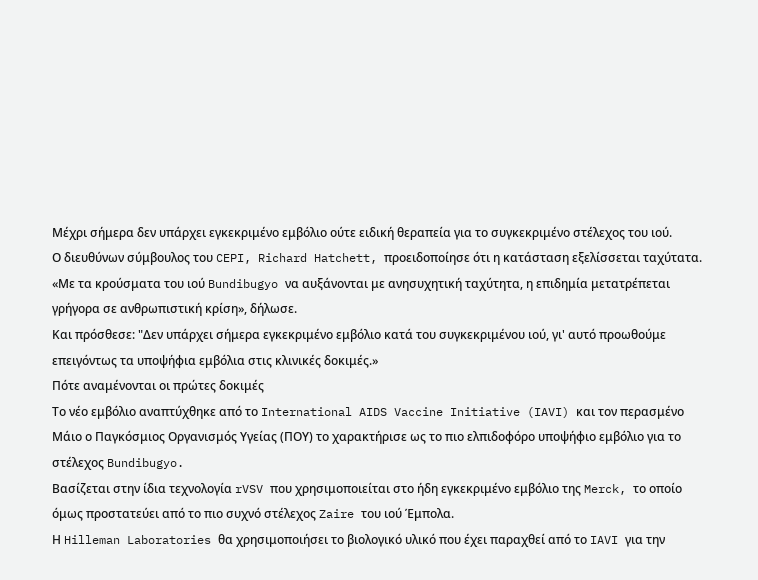Μέχρι σήμερα δεν υπάρχει εγκεκριμένο εμβόλιο ούτε ειδική θεραπεία για το συγκεκριμένο στέλεχος του ιού.
Ο διευθύνων σύμβουλος του CEPI, Richard Hatchett, προειδοποίησε ότι η κατάσταση εξελίσσεται ταχύτατα.
«Με τα κρούσματα του ιού Bundibugyo να αυξάνονται με ανησυχητική ταχύτητα, η επιδημία μετατρέπεται γρήγορα σε ανθρωπιστική κρίση», δήλωσε.
Και πρόσθεσε: "Δεν υπάρχει σήμερα εγκεκριμένο εμβόλιο κατά του συγκεκριμένου ιού, γι' αυτό προωθούμε επειγόντως τα υποψήφια εμβόλια στις κλινικές δοκιμές.»
Πότε αναμένονται οι πρώτες δοκιμές
Το νέο εμβόλιο αναπτύχθηκε από το International AIDS Vaccine Initiative (IAVI) και τον περασμένο Μάιο ο Παγκόσμιος Οργανισμός Υγείας (ΠΟΥ) το χαρακτήρισε ως το πιο ελπιδοφόρο υποψήφιο εμβόλιο για το στέλεχος Bundibugyo.
Βασίζεται στην ίδια τεχνολογία rVSV που χρησιμοποιείται στο ήδη εγκεκριμένο εμβόλιο της Merck, το οποίο όμως προστατεύει από το πιο συχνό στέλεχος Zaire του ιού Έμπολα.
Η Hilleman Laboratories θα χρησιμοποιήσει το βιολογικό υλικό που έχει παραχθεί από το IAVI για την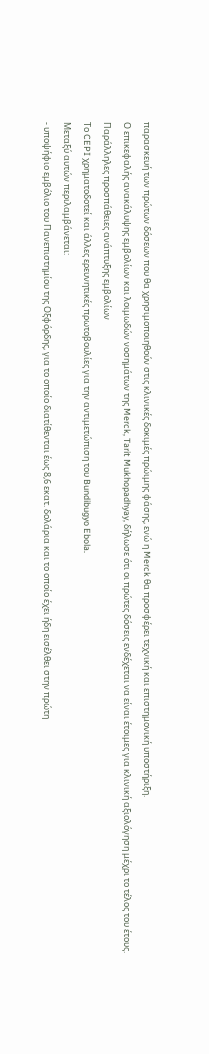παρασκευή των πρώτων δόσεων που θα χρησιμοποιηθούν στις κλινικές δοκιμές πρώιμης φάσης, ενώ η Merck θα προσφέρει τεχνική και επιστημονική υποστήριξη.
Ο επικεφαλής ανακάλυψης εμβολίων και λοιμωδών νοσημάτων της Merck, Tarit Mukhopadhyay, δήλωσε ότι οι πρώτες δόσεις ενδέχεται να είναι έτοιμες για κλινική αξιολόγηση μέχρι το τέλος του έτους.
Παράλληλες προσπάθειες ανάπτυξης εμβολίων
Το CEPI χρηματοδοτεί και άλλες ερευνητικές πρωτοβουλίες για την αντιμετώπιση του Bundibugyo Ebola.
Μεταξύ αυτών περιλαμβάνεται:
- υποψήφιο εμβόλιο του Πανεπιστημίου της Οξφόρδης, για το οποίο διατίθενται έως 8,6 εκατ. δολάρια και το οποίο έχει ήδη εισέλθει στην πρώτη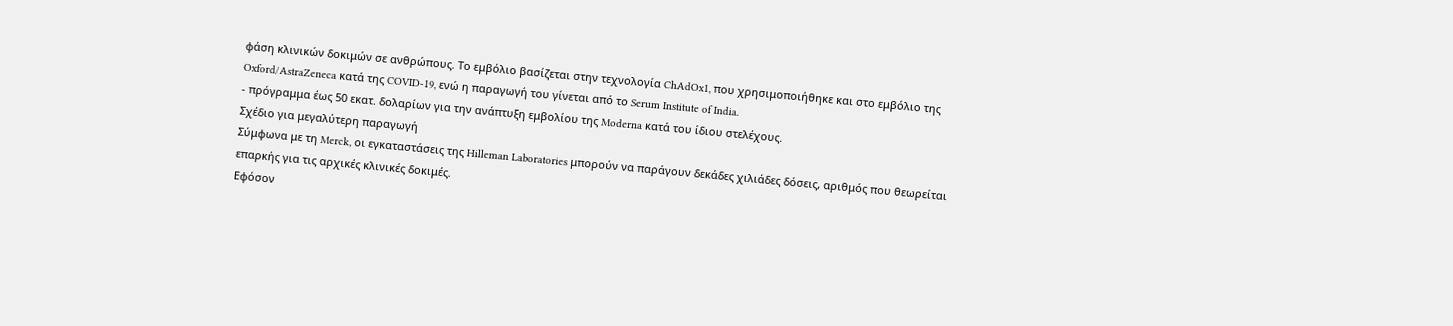φάση κλινικών δοκιμών σε ανθρώπους. Το εμβόλιο βασίζεται στην τεχνολογία ChAdOx1, που χρησιμοποιήθηκε και στο εμβόλιο της Oxford/AstraZeneca κατά της COVID-19, ενώ η παραγωγή του γίνεται από το Serum Institute of India.
- πρόγραμμα έως 50 εκατ. δολαρίων για την ανάπτυξη εμβολίου της Moderna κατά του ίδιου στελέχους.
Σχέδιο για μεγαλύτερη παραγωγή
Σύμφωνα με τη Merck, οι εγκαταστάσεις της Hilleman Laboratories μπορούν να παράγουν δεκάδες χιλιάδες δόσεις, αριθμός που θεωρείται επαρκής για τις αρχικές κλινικές δοκιμές.
Εφόσον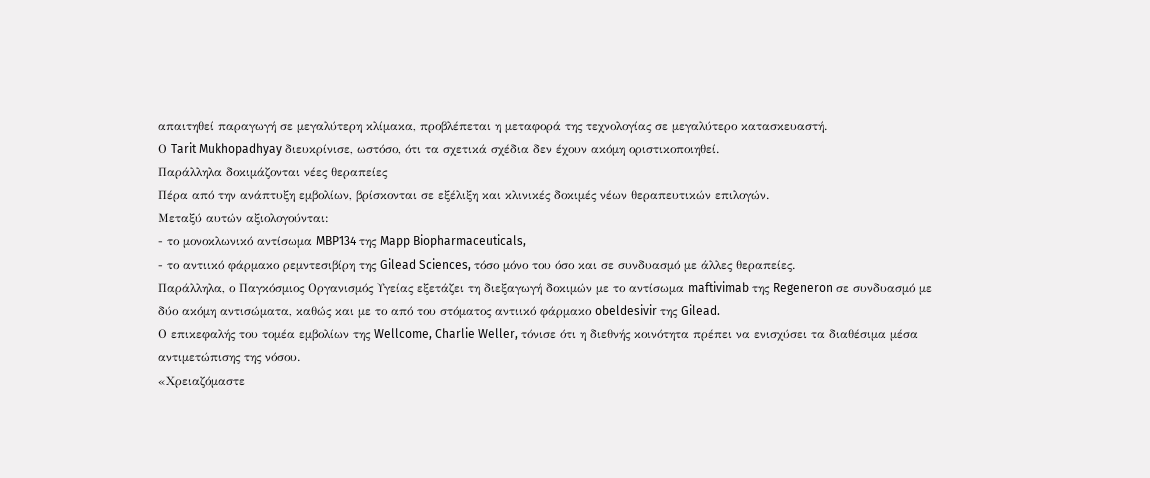απαιτηθεί παραγωγή σε μεγαλύτερη κλίμακα, προβλέπεται η μεταφορά της τεχνολογίας σε μεγαλύτερο κατασκευαστή.
Ο Tarit Mukhopadhyay διευκρίνισε, ωστόσο, ότι τα σχετικά σχέδια δεν έχουν ακόμη οριστικοποιηθεί.
Παράλληλα δοκιμάζονται νέες θεραπείες
Πέρα από την ανάπτυξη εμβολίων, βρίσκονται σε εξέλιξη και κλινικές δοκιμές νέων θεραπευτικών επιλογών.
Μεταξύ αυτών αξιολογούνται:
- το μονοκλωνικό αντίσωμα MBP134 της Mapp Biopharmaceuticals,
- το αντιικό φάρμακο ρεμντεσιβίρη της Gilead Sciences, τόσο μόνο του όσο και σε συνδυασμό με άλλες θεραπείες.
Παράλληλα, ο Παγκόσμιος Οργανισμός Υγείας εξετάζει τη διεξαγωγή δοκιμών με το αντίσωμα maftivimab της Regeneron σε συνδυασμό με δύο ακόμη αντισώματα, καθώς και με το από του στόματος αντιικό φάρμακο obeldesivir της Gilead.
Ο επικεφαλής του τομέα εμβολίων της Wellcome, Charlie Weller, τόνισε ότι η διεθνής κοινότητα πρέπει να ενισχύσει τα διαθέσιμα μέσα αντιμετώπισης της νόσου.
«Χρειαζόμαστε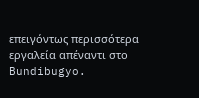επειγόντως περισσότερα εργαλεία απέναντι στο Bundibugyo.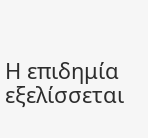Η επιδημία εξελίσσεται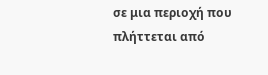σε μια περιοχή που πλήττεται από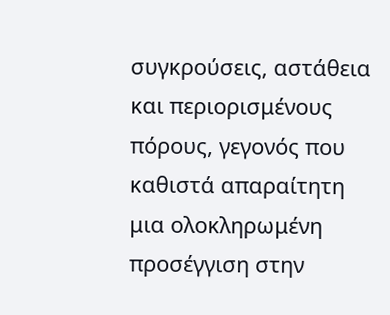συγκρούσεις, αστάθεια και περιορισμένους πόρους, γεγονός που καθιστά απαραίτητη μια ολοκληρωμένη προσέγγιση στην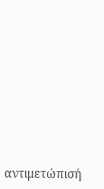αντιμετώπισή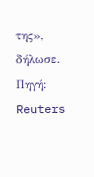της», δήλωσε.
Πηγή: Reuters